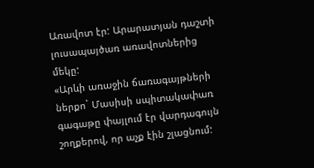Առավոտ էր: Արարատյան դաշտի լուսապայծառ առավոտներից մեկը:
«Արևի առաջին ճառագայթների ներքո` Մասիսի սպիտակափառ գագաթը փայլում էր վարդագույն շողքերով, որ աչք էին շլացնում: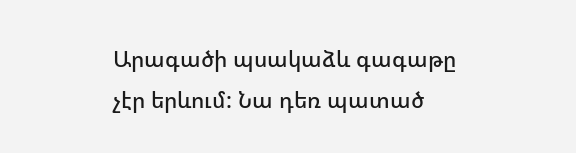Արագածի պսակաձև գագաթը չէր երևում: Նա դեռ պատած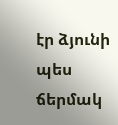էր ձյունի պես ճերմակ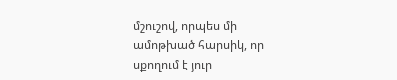մշուշով, որպես մի ամոթխած հարսիկ, որ սքողում է յուր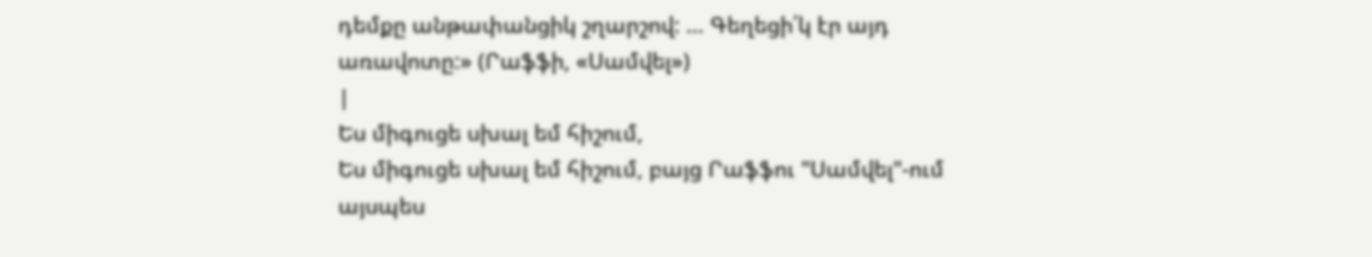դեմքը անթափանցիկ շղարշով: … Գեղեցի՛կ էր այդ առավոտը:» (Րաֆֆի, «Սամվել»)
|
Ես միգուցե սխալ եմ հիշում,
Ես միգուցե սխալ եմ հիշում, բայց Րաֆֆու "Սամվել"-ում այսպես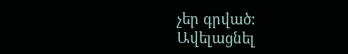չեր գրված:
Ավելացնել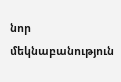նոր մեկնաբանություն